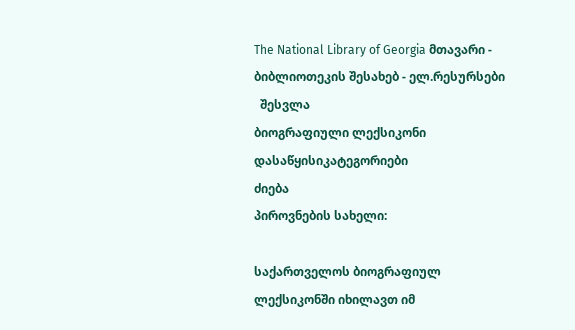The National Library of Georgia მთავარი - ბიბლიოთეკის შესახებ - ელ.რესურსები
  შესვლა
ბიოგრაფიული ლექსიკონი
დასაწყისიკატეგორიები
ძიება
პიროვნების სახელი:

საქართველოს ბიოგრაფიულ ლექსიკონში იხილავთ იმ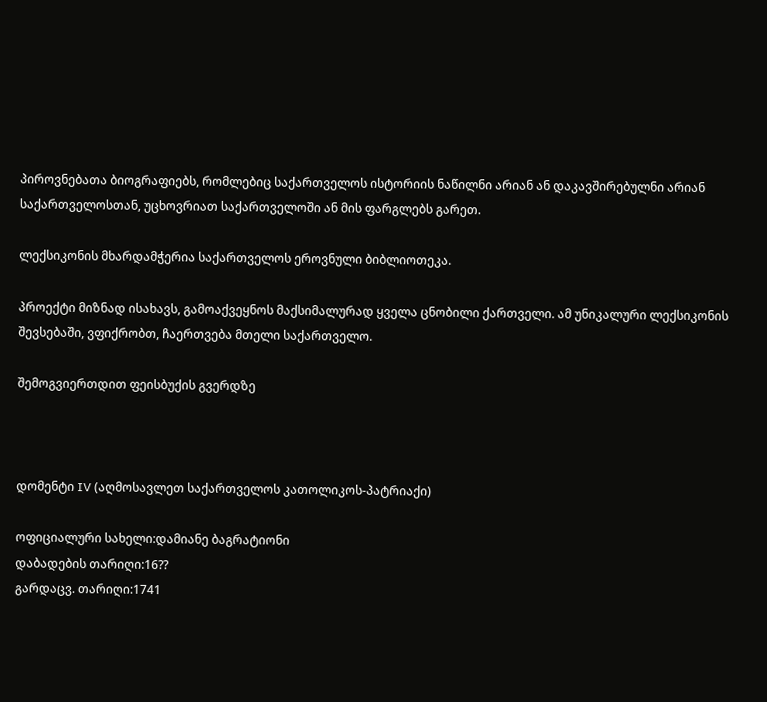პიროვნებათა ბიოგრაფიებს, რომლებიც საქართველოს ისტორიის ნაწილნი არიან ან დაკავშირებულნი არიან საქართველოსთან, უცხოვრიათ საქართველოში ან მის ფარგლებს გარეთ.

ლექსიკონის მხარდამჭერია საქართველოს ეროვნული ბიბლიოთეკა.

პროექტი მიზნად ისახავს, გამოაქვეყნოს მაქსიმალურად ყველა ცნობილი ქართველი. ამ უნიკალური ლექსიკონის შევსებაში, ვფიქრობთ, ჩაერთვება მთელი საქართველო.

შემოგვიერთდით ფეისბუქის გვერდზე



დომენტი IV (აღმოსავლეთ საქართველოს კათოლიკოს-პატრიაქი)

ოფიციალური სახელი:დამიანე ბაგრატიონი
დაბადების თარიღი:16??
გარდაცვ. თარიღი:1741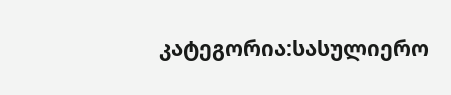კატეგორია:სასულიერო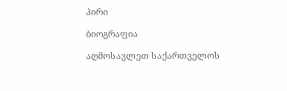პირი

ბიოგრაფია

აღმოსავლეთ საქართველოს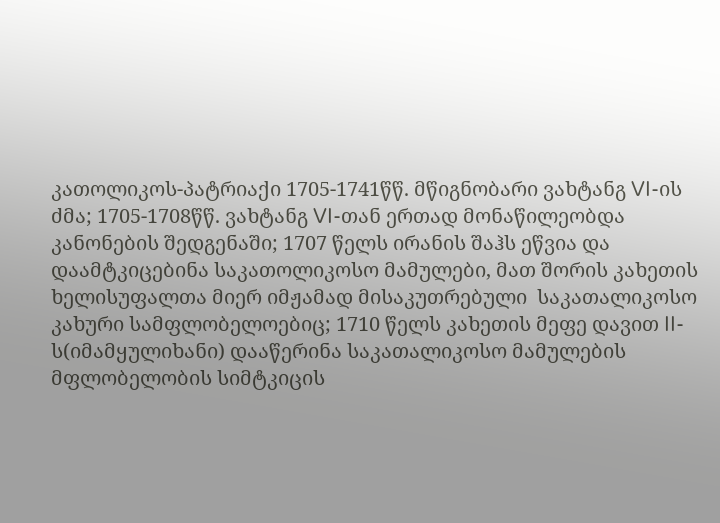კათოლიკოს-პატრიაქი 1705-1741წწ. მწიგნობარი ვახტანგ VI-ის ძმა; 1705-1708წწ. ვახტანგ VI-თან ერთად მონაწილეობდა კანონების შედგენაში; 1707 წელს ირანის შაჰს ეწვია და დაამტკიცებინა საკათოლიკოსო მამულები, მათ შორის კახეთის ხელისუფალთა მიერ იმჟამად მისაკუთრებული  საკათალიკოსო კახური სამფლობელოებიც; 1710 წელს კახეთის მეფე დავით II-ს(იმამყულიხანი) დააწერინა საკათალიკოსო მამულების მფლობელობის სიმტკიცის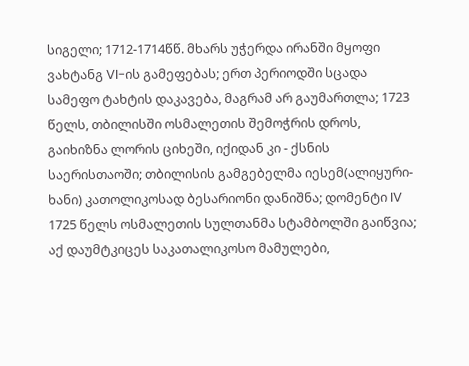სიგელი; 1712-1714წწ. მხარს უჭერდა ირანში მყოფი ვახტანგ VI-ის გამეფებას; ერთ პერიოდში სცადა სამეფო ტახტის დაკავება, მაგრამ არ გაუმართლა; 1723 წელს, თბილისში ოსმალეთის შემოჭრის დროს, გაიხიზნა ლორის ციხეში, იქიდან კი - ქსნის საერისთაოში; თბილისის გამგებელმა იესემ(ალიყური-ხანი) კათოლიკოსად ბესარიონი დანიშნა; დომენტი IV 1725 წელს ოსმალეთის სულთანმა სტამბოლში გაიწვია; აქ დაუმტკიცეს საკათალიკოსო მამულები,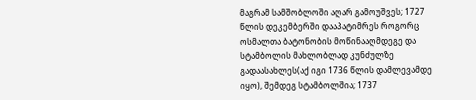მაგრამ სამშობლოში აღარ გამოუშვეს; 1727 წლის დეკემბერში დააპატიმრეს როგორც ოსმალთა ბატონობის მოწინააღმდეგე და სტამბოლის მახლობლად კუნძულზე გადაასახლეს(აქ იგი 1736 წლის დამლევამდე იყო), შემდეგ სტამბოლშია; 1737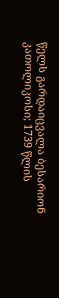წელს გარდაიცვალა ბესარიონ კათოლიკოსი; 1739 წლის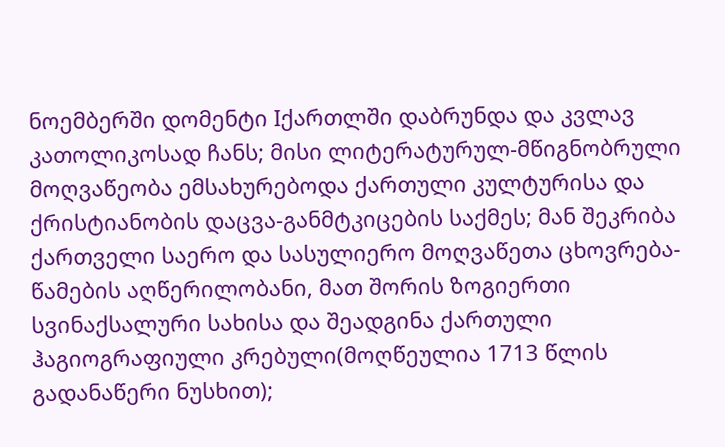ნოემბერში დომენტი Iქართლში დაბრუნდა და კვლავ კათოლიკოსად ჩანს; მისი ლიტერატურულ-მწიგნობრული მოღვაწეობა ემსახურებოდა ქართული კულტურისა და ქრისტიანობის დაცვა-განმტკიცების საქმეს; მან შეკრიბა ქართველი საერო და სასულიერო მოღვაწეთა ცხოვრება-წამების აღწერილობანი, მათ შორის ზოგიერთი სვინაქსალური სახისა და შეადგინა ქართული ჰაგიოგრაფიული კრებული(მოღწეულია 1713 წლის გადანაწერი ნუსხით);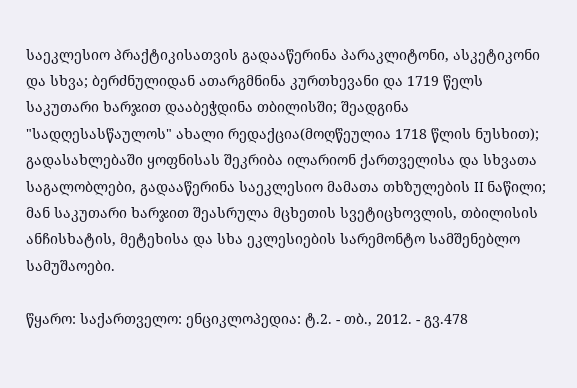საეკლესიო პრაქტიკისათვის გადააწერინა პარაკლიტონი, ასკეტიკონი და სხვა; ბერძნულიდან ათარგმნინა კურთხევანი და 1719 წელს საკუთარი ხარჯით დააბეჭდინა თბილისში; შეადგინა "სადღესასწაულოს" ახალი რედაქცია(მოღწეულია 1718 წლის ნუსხით); გადასახლებაში ყოფნისას შეკრიბა ილარიონ ქართველისა და სხვათა საგალობლები, გადააწერინა საეკლესიო მამათა თხზულების II ნაწილი; მან საკუთარი ხარჯით შეასრულა მცხეთის სვეტიცხოვლის, თბილისის ანჩისხატის, მეტეხისა და სხა ეკლესიების სარემონტო სამშენებლო სამუშაოები.

წყარო: საქართველო: ენციკლოპედია: ტ.2. - თბ., 2012. - გვ.478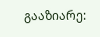გააზიარე: